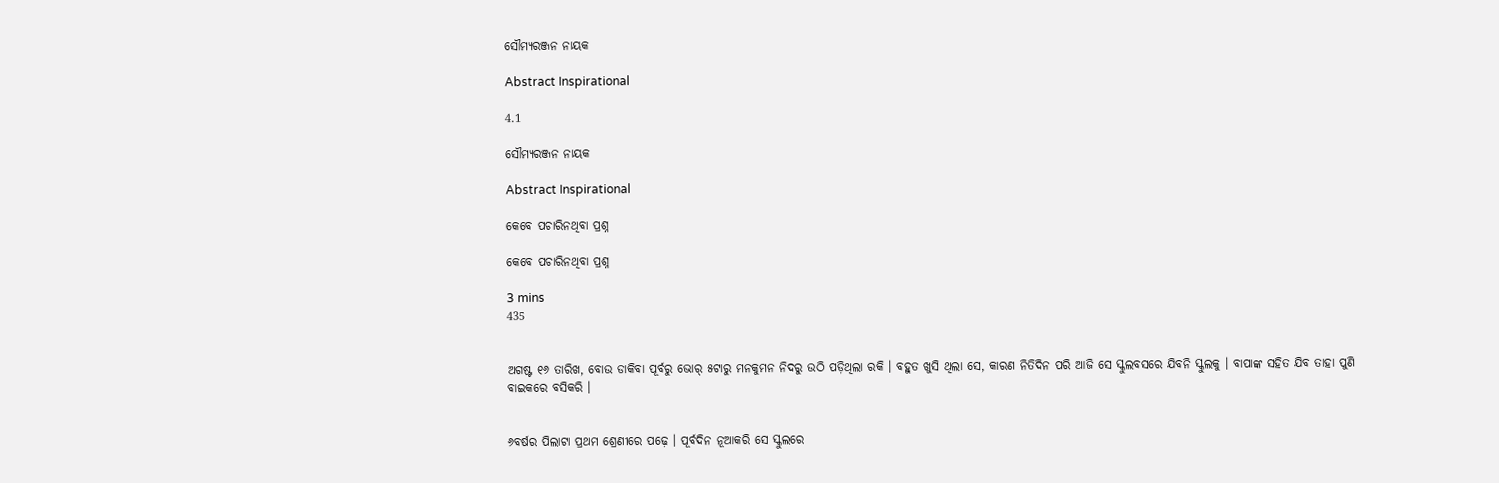ସୌମ୍ୟରଞ୍ଜନ ନାୟକ

Abstract Inspirational

4.1

ସୌମ୍ୟରଞ୍ଜନ ନାୟକ

Abstract Inspirational

କେବେ ପଚାରିନଥିବା ପ୍ରଶ୍ନ

କେବେ ପଚାରିନଥିବା ପ୍ରଶ୍ନ

3 mins
435


ଅଗଷ୍ଟ ୧୬ ତାରିଖ, ବୋଉ ଡାକିବା ପୂର୍ବରୁ ଭୋର୍ ୫ଟାରୁ ମନକୁମନ ନିଦରୁ ଉଠି ପଡ଼ିଥିଲା ରକି । ବହୁତ ଖୁସି ଥିଲା ସେ, କାରଣ ନିତିଦିନ ପରି ଆଜି ସେ ସ୍କୁଲବସରେ ଯିବନି ସ୍କୁଲକୁ । ବାପାଙ୍କ ସହିତ ଯିବ ତାହା ପୁଣି ବାଇକରେ ବସିକରି ।


୬ବର୍ଷର ପିଲାଟା ପ୍ରଥମ ଶ୍ରେଣୀରେ ପଢ଼େ । ପୂର୍ବଦିନ ନୂଆକରି ସେ ସ୍କୁଲରେ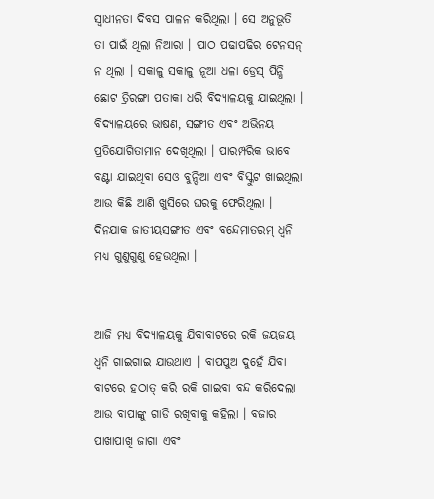ସ୍ଵାଧୀନତା ଦିବସ ପାଳନ କରିଥିଲା । ସେ ଅନୁଭୂତି ତା ପାଇଁ ଥିଲା ନିଆରା । ପାଠ ପଢାପଢିର ଟେନସନ୍ ନ ଥିଲା । ସକାଳୁ ସକାଳୁ ନୂଆ ଧଳା ଡ୍ରେସ୍ ପିନ୍ଧି ଛୋଟ ତ୍ରିରଙ୍ଗା ପତାକା ଧରି ବିଦ୍ୟାଳୟକୁ ଯାଇଥିଲା । ବିଦ୍ୟାଳୟରେ ଭାଷଣ, ସଙ୍ଗୀତ ଏବଂ ଅଭିନୟ ପ୍ରତିଯୋଗିତାମାନ ଦେଖିଥିଲା । ପାରମ୍ପରିକ ଭାବେ ବଣ୍ଟା ଯାଇଥିବା ସେଓ ବୁନ୍ଦିଆ ଏବଂ ବିସ୍କୁଟ ଖାଇଥିଲା ଆଉ କିଛି ଆଣି ଖୁସିରେ ଘରକୁ ଫେରିଥିଲା । ଦିନଯାକ ଜାତୀୟସଙ୍ଗୀତ ଏବଂ ବନ୍ଦେମାତରମ୍ ଧ୍ୱନି ମଧ୍ୟ ଗୁଣୁଗୁଣୁ ହେଉଥିଲା ।


ଆଜି ମଧ୍ୟ ବିଦ୍ୟାଳୟକୁ ଯିବାବାଟରେ ରକି ଜୟଜୟ ଧ୍ୱନି ଗାଇଗାଇ ଯାଉଥାଏ । ବାପପୁଅ ଦୁହେଁ ଯିବା ବାଟରେ ହଠାତ୍ କରି ରକି ଗାଇବା ବନ୍ଦ କରିଦେଲା ଆଉ ବାପାଙ୍କୁ ଗାଡି ରଖିବାକୁ କହିଲା । ବଜାର ପାଖାପାଖି ଜାଗା ଏବଂ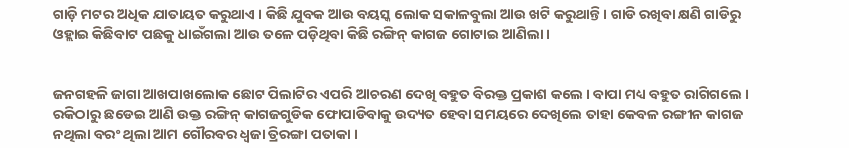ଗାଡ଼ି ମଟର ଅଧିକ ଯାତାୟତ କରୁଥାଏ । କିଛି ଯୁବକ ଆଉ ବୟସ୍କ ଲୋକ ସକାଳବୁଲା ଆଉ ଖଟି କରୁଥାନ୍ତି । ଗାଡି ରଖିବା କ୍ଷଣି ଗାଡିରୁ ଓହ୍ଲାଇ କିଛିବାଟ ପଛକୁ ଧାଇଁଗଲା ଆଉ ତଳେ ପଡ଼ିଥିବା କିଛି ରଙ୍ଗିନ୍ କାଗଜ ଗୋଟାଇ ଆଣିଲା ।


ଜନଗହଳି ଜାଗା ଆଖପାଖଲୋକ ଛୋଟ ପିଲାଟିର ଏପରି ଆଚରଣ ଦେଖି ବହୁତ ବିରକ୍ତ ପ୍ରକାଶ କଲେ । ବାପା ମଧ୍ୟ ବହୁତ ରାଗିଗଲେ । ରକିଠାରୁ ଛଡେଇ ଆଣି ଉକ୍ତ ରଙ୍ଗିନ୍ କାଗଜଗୁଡିକ ଫୋପାଡିବାକୁ ଉଦ୍ୟତ ହେବା ସମୟରେ ଦେଖିଲେ ତାହା କେବଳ ରଙ୍ଗୀନ କାଗଜ ନଥିଲା ବରଂ ଥିଲା ଆମ ଗୌରବର ଧ୍ଵଜା ତ୍ରିରଙ୍ଗା ପତାକା ।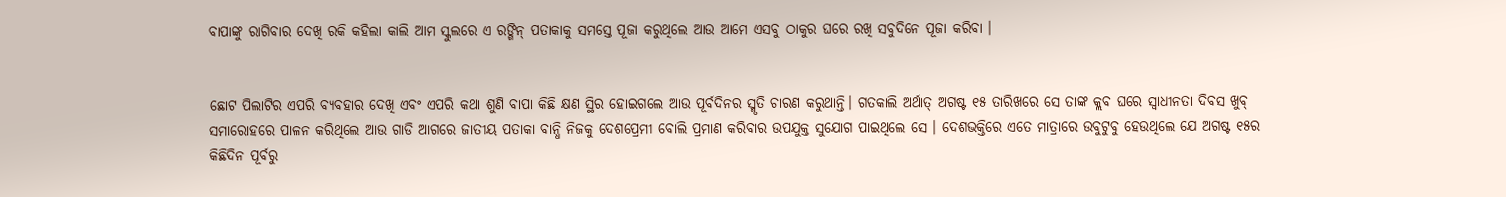ବାପାଙ୍କୁ ରାଗିବାର ଦେଖି ରକି କହିଲା କାଲି ଆମ ସ୍କୁଲରେ ଏ ରଙ୍ଗିନ୍ ପତାକାକୁ ସମସ୍ତେ ପୂଜା କରୁଥିଲେ ଆଉ ଆମେ ଏସବୁ ଠାକୁର ଘରେ ରଖି ସବୁଦିନେ ପୂଜା କରିବା ।


ଛୋଟ ପିଲାଟିର ଏପରି ବ୍ୟବହାର ଦେଖି ଏବଂ ଏପରି କଥା ଶୁଣି ବାପା କିଛି କ୍ଷଣ ସ୍ଥିର ହୋଇଗଲେ ଆଉ ପୂର୍ବଦିନର ସ୍ମୃତି ଚାରଣ କରୁଥାନ୍ତି। ଗତକାଲି ଅର୍ଥାତ୍ ଅଗଷ୍ଟ ୧୫ ତାରିଖରେ ସେ ତାଙ୍କ କ୍ଲବ ଘରେ ସ୍ଵାଧୀନତା ଦିବସ ଖୁବ୍ ସମାରୋହରେ ପାଳନ କରିଥିଲେ ଆଉ ଗାଡି ଆଗରେ ଜାତୀୟ ପତାକା ବାନ୍ଧି ନିଜକୁ ଦେଶପ୍ରେମୀ ବୋଲି ପ୍ରମାଣ କରିବାର ଉପଯୁକ୍ତ ସୁଯୋଗ ପାଇଥିଲେ ସେ । ଦେଶଭକ୍ତିରେ ଏତେ ମାତ୍ରାରେ ଉବୁଟୁବୁ ହେଉଥିଲେ ଯେ ଅଗଷ୍ଟ ୧୫ର କିଛିଦିନ ପୂର୍ବରୁ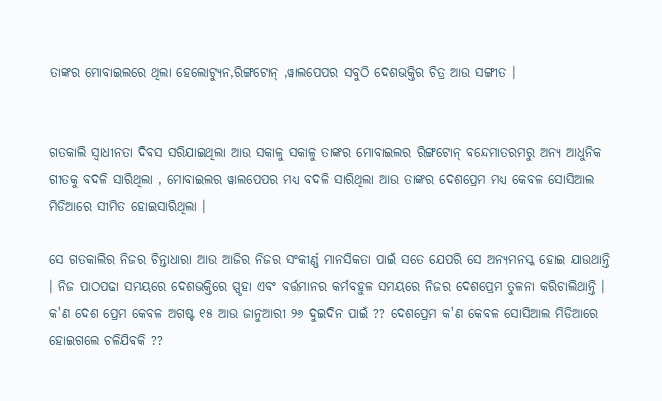ତାଙ୍କର ମୋବାଇଲରେ ଥିଲା ହେଲୋଟ୍ୟୁନ,ରିଙ୍ଗଟୋନ୍ ,ୱାଲପେପର ସବୁଠି ଦେଶଭକ୍ତିର ଚିତ୍ର ଆଉ ସଙ୍ଗୀତ ।


ଗତକାଲି ସ୍ଵାଧୀନତା ଦିବସ ସରିଯାଇଥିଲା ଆଉ ସକାଳୁ ସକାଳୁ ତାଙ୍କର ମୋବାଇଲର ରିଙ୍ଗଟୋନ୍ ବନ୍ଦେମାତରମରୁ ଅନ୍ୟ ଆଧୁନିକ ଗୀତକୁ ବଦଳି ସାରିଥିଲା , ମୋବାଇଲର ୱାଲପେପର ମଧ୍ୟ ବଦଳି ସାରିଥିଲା ଆଉ ତାଙ୍କର ଦେଶପ୍ରେମ ମଧ୍ୟ କେବଳ ସୋସିଆଲ ମିଡିଆରେ ସୀମିତ ହୋଇସାରିଥିଲା ।

ସେ ଗତକାଲିର ନିଜର ଚିନ୍ତାଧାରା ଆଉ ଆଜିର ନିଜର ସଂକୀର୍ଣ୍ଣ ମାନସିକତା ପାଇଁ ସତେ ଯେପରି ସେ ଅନ୍ୟମନସ୍କ ହୋଇ ଯାଉଥାନ୍ତି । ନିଜ ପାଠପଢା ସମୟରେ ଦେଶଭକ୍ତିରେ ସ୍ପୃହା ଏବଂ ବର୍ତ୍ତମାନର କର୍ମବହୁଳ ସମୟରେ ନିଜର ଦେଶପ୍ରେମ ତୁଳନା କରିଚାଲିଥାନ୍ତି । କ'ଣ ଦେଶ ପ୍ରେମ କେବଳ ଅଗଷ୍ଟ ୧୫ ଆଉ ଜାନୁଆରୀ ୨୬ ଦୁଇଦିନ ପାଇଁ ?? ଦେଶପ୍ରେମ କ'ଣ କେବଳ ସୋସିଆଲ ମିଡିଆରେ ହୋଇଗଲେ ଚଳିଯିବକି ??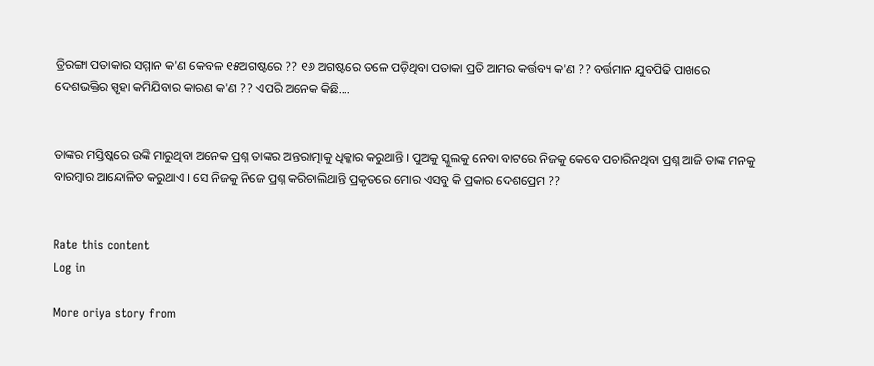ତ୍ରିରଙ୍ଗା ପତାକାର ସମ୍ମାନ କ'ଣ କେବଳ ୧୫ଅଗଷ୍ଟରେ ?? ୧୬ ଅଗଷ୍ଟରେ ତଳେ ପଡ଼ିଥିବା ପତାକା ପ୍ରତି ଆମର କର୍ତ୍ତବ୍ୟ କ'ଣ ?? ବର୍ତ୍ତମାନ ଯୁବପିଢି ପାଖରେ ଦେଶଭକ୍ତିର ସ୍ପୃହା କମିଯିବାର କାରଣ କ'ଣ ?? ଏପରି ଅନେକ କିଛି....


ତାଙ୍କର ମସ୍ତିଷ୍କରେ ଉଙ୍କି ମାରୁଥିବା ଅନେକ ପ୍ରଶ୍ନ ତାଙ୍କର ଅନ୍ତରାତ୍ମାକୁ ଧିକ୍କାର କରୁଥାନ୍ତି । ପୁଅକୁ ସ୍କୁଲକୁ ନେବା ବାଟରେ ନିଜକୁ କେବେ ପଚାରିନଥିବା ପ୍ରଶ୍ନ ଆଜି ତାଙ୍କ ମନକୁ ବାରମ୍ବାର ଆନ୍ଦୋଳିତ କରୁଥାଏ । ସେ ନିଜକୁ ନିଜେ ପ୍ରଶ୍ନ କରିଚାଲିଥାନ୍ତି ପ୍ରକୃତରେ ମୋର ଏସବୁ କି ପ୍ରକାର ଦେଶପ୍ରେମ ??


Rate this content
Log in

More oriya story from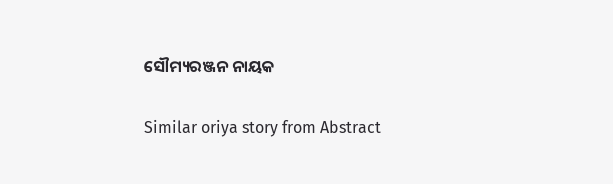ସୌମ୍ୟରଞ୍ଜନ ନାୟକ

Similar oriya story from Abstract